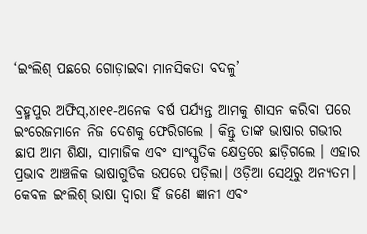‘ଇଂଲିଶ୍‌ ପଛରେ ଗୋଡ଼ାଇବା ମାନସିକତା ବଦଳୁ’

ବ୍ରହ୍ମପୁର ଅଫିସ୍‌,୪ା୧୧-ଅନେକ ବର୍ଷ ପର୍ଯ୍ୟନ୍ତ ଆମକୁ ଶାସନ କରିବା ପରେ ଇଂରେଜମାନେ ନିଜ ଦେଶକୁ ଫେରିଗଲେ । କିନ୍ତୁ ତାଙ୍କ ଭାଷାର ଗଭୀର ଛାପ ଆମ ଶିକ୍ଷା, ସାମାଜିକ ଏବଂ ସାଂସ୍କୃତିକ କ୍ଷେତ୍ରରେ ଛାଡ଼ିଗଲେ । ଏହାର ପ୍ରଭାବ ଆଞ୍ଚଳିକ ଭାଷାଗୁଡିକ ଉପରେ ପଡ଼ିଲା। ଓଡ଼ିଆ ସେଥିରୁ ଅନ୍ୟତମ। କେବଳ ଇଂଲିଶ୍‌ ଭାଷା ଦ୍ୱାରା ହିଁ ଜଣେ ଜ୍ଞାନୀ ଏବଂ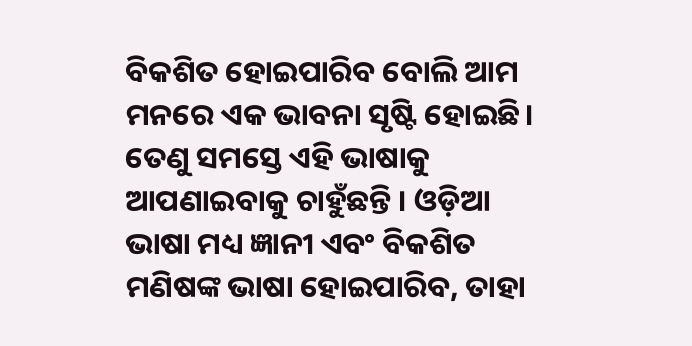ବିକଶିତ ହୋଇପାରିବ ବୋଲି ଆମ ମନରେ ଏକ ଭାବନା ସୃଷ୍ଟି ହୋଇଛି। ତେଣୁ ସମସ୍ତେ ଏହି ଭାଷାକୁ ଆପଣାଇବାକୁ ଚାହୁଁଛନ୍ତି । ଓଡ଼ିଆ ଭାଷା ମଧ୍ୟ ଜ୍ଞାନୀ ଏବଂ ବିକଶିତ ମଣିଷଙ୍କ ଭାଷା ହୋଇପାରିବ, ତାହା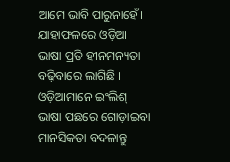ଆମେ ଭାବି ପାରୁନାହେଁ। ଯାହାଫଳରେ ଓଡ଼ିଆ ଭାଷା ପ୍ରତି ହୀନମନ୍ୟତା ବଢ଼ିବାରେ ଲାଗିଛି । ଓଡ଼ିଆମାନେ ଇଂଲିଶ୍‌ ଭାଷା ପଛରେ ଗୋଡ଼ାଇବା ମାନସିକତା ବଦଳାନ୍ତୁ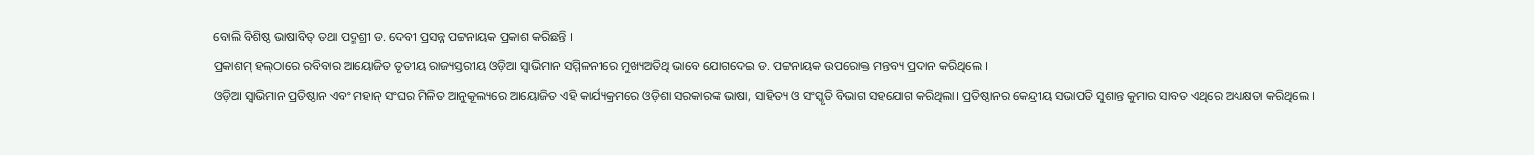ବୋଲି ବିଶିଷ୍ଠ ଭାଷାବିତ୍‌ ତଥା ପଦ୍ମଶ୍ରୀ ଡ. ଦେବୀ ପ୍ରସନ୍ନ ପଟ୍ଟନାୟକ ପ୍ରକାଶ କରିଛନ୍ତି ।
ପ୍ରକାଶମ୍‌ ହଲ୍‌ଠାରେ ରବିବାର ଆୟୋଜିତ ତୃତୀୟ ରାଜ୍ୟସ୍ତରୀୟ ଓଡ଼ିଆ ସ୍ବାଭିମାନ ସମ୍ମିଳନୀରେ ମୁଖ୍ୟଅତିଥି ଭାବେ ଯୋଗଦେଇ ଡ. ପଟ୍ଟନାୟକ ଉପରୋକ୍ତ ମନ୍ତବ୍ୟ ପ୍ରଦାନ କରିଥିଲେ ।
ଓଡ଼ିଆ ସ୍ବାଭିମାନ ପ୍ରତିଷ୍ଠାନ ଏବଂ ମହାନ୍‌ ସଂଘର ମିଳିତ ଆନୁକୂଲ୍ୟରେ ଆୟୋଜିତ ଏହି କାର୍ଯ୍ୟକ୍ରମରେ ଓଡ଼ିଶା ସରକାରଙ୍କ ଭାଷା, ସାହିତ୍ୟ ଓ ସଂସ୍କୃତି ବିଭାଗ ସହଯୋଗ କରିଥିଲା। ପ୍ରତିଷ୍ଠାନର କେନ୍ଦ୍ରୀୟ ସଭାପତି ସୁଶାନ୍ତ କୁମାର ସାବତ ଏଥିରେ ଅଧ୍ୟକ୍ଷତା କରିଥିଲେ ।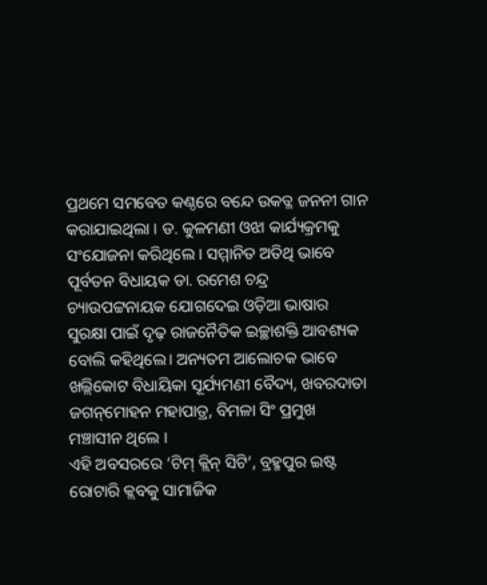ପ୍ରଥମେ ସମବେତ କଣ୍ଠରେ ବନ୍ଦେ ଉକତ୍ଳ ଜନନୀ ଗାନ କରାଯାଇଥିଲା । ଡ. କୁଳମଣୀ ଓଝା କାର୍ଯ୍ୟକ୍ରମକୁ ସଂଯୋଜନା କରିଥିଲେ । ସମ୍ମାନିତ ଅତିଥି ଭାବେ ପୂର୍ବତନ ବିଧାୟକ ଡା. ରମେଶ ଚନ୍ଦ୍ର ଚ୍ୟାଉପଟ୍ଟନାୟକ ଯୋଗଦେଇ ଓଡ଼ିଆ ଭାଷାର ସୁରକ୍ଷା ପାଇଁ ଦୃଢ଼ ରାଜନୈତିକ ଇଚ୍ଛାଶକ୍ତି ଆବଶ୍ୟକ ବୋଲି କହିଥିଲେ। ଅନ୍ୟତମ ଆଲୋଚକ ଭାବେ ଖଲ୍ଲିକୋଟ ବିଧାୟିକା ସୂର୍ଯ୍ୟମଣୀ ବୈଦ୍ୟ, ଖବରଦାତା ଜଗନ୍‌ମୋହନ ମହାପାତ୍ର, ବିମଳା ସିଂ ପ୍ରମୁଖ ମଞ୍ଚାସୀନ ଥିଲେ ।
ଏହି ଅବସରରେ ‘ଟିମ୍‌ କ୍ଲିନ୍‌ ସିଟି’, ବ୍ରହ୍ମପୁର ଇଷ୍ଟ ରୋଟାରି କ୍ଲବକୁ ସାମାଜିକ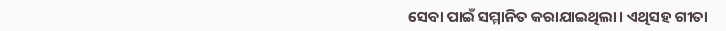ସେବା ପାଇଁ ସମ୍ମାନିତ କରାଯାଇଥିଲା। ଏଥିସହ ଗୀତା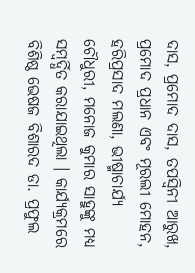ଦାସ, ପ୍ରମୋଦ ଦାସ, ତପସ୍ବିନୀ ଆରୁଖ, ପ୍ରମୋଦ ପ୍ରଧାନ ଏବଂ ମୂରଲୀ ମୋହନ, ହରିପ୍ରସାଦ ମଲଣା, ଭୀଷ୍ମାଚାର୍ଯ୍ୟ ଚୌଧୁରୀ, ମନୋଜ କୁମାର ସାହୁଙ୍କୁ ମଧ୍ୟ ସମ୍ବର୍ଦ୍ଧିତ କରାଯାଇଥିଲା । କାର୍ଯ୍ୟକ୍ରମରେ ବିଶିଷ୍ଠ ଭେଷଜ ବିଶାରଦ ଡା. ପ୍ରଫୁଲ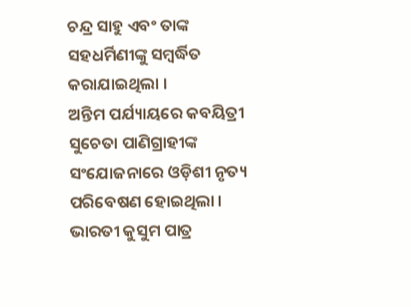ଚନ୍ଦ୍ର ସାହୁ ଏବଂ ତାଙ୍କ ସହଧର୍ମିଣୀଙ୍କୁ ସମ୍ବର୍ଦ୍ଧିତ କରାଯାଇଥିଲା ।
ଅନ୍ତିମ ପର୍ଯ୍ୟାୟରେ କବୟିତ୍ରୀ ସୁଚେତା ପାଣିଗ୍ରାହୀଙ୍କ ସଂଯୋଜନାରେ ଓଡ଼ିଶୀ ନୃତ୍ୟ ପରିବେଷଣ ହୋଇଥିଲା । ଭାରତୀ କୁସୁମ ପାତ୍ର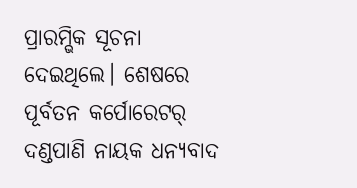ପ୍ରାରମ୍ଭିକ ସୂଚନା ଦେଇଥିଲେ। ଶେଷରେ ପୂର୍ବତନ କର୍ପୋରେଟର୍‌ ଦଣ୍ଡପାଣି ନାୟକ ଧନ୍ୟବାଦ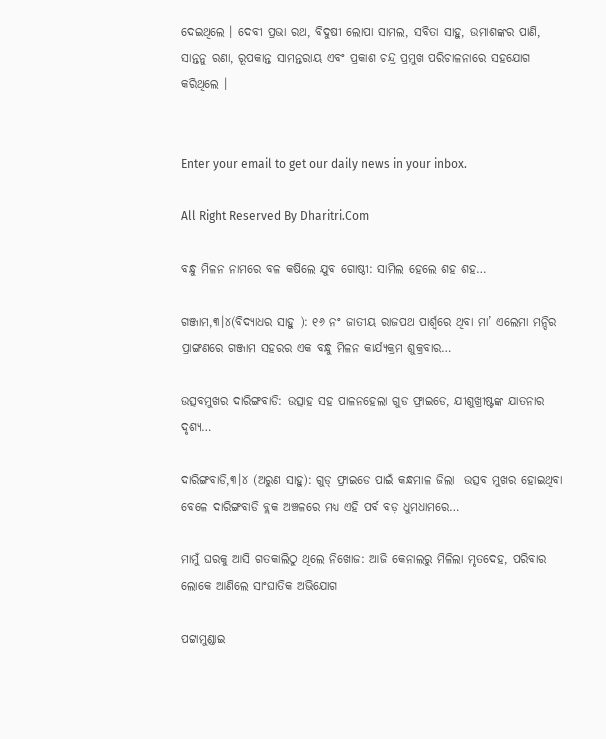ଦେଇଥିଲେ । ଦେବୀ ପ୍ରଭା ରଥ, ବିଦୁଷୀ ଲୋପା ସାମଲ, ସବିତା ସାହୁ, ଉମାଶଙ୍କର ପାଣି, ସାନ୍ତନୁ ରଣା, ରୂପକାନ୍ତ ସାମନ୍ତରାୟ ଏବଂ ପ୍ରକାଶ ଚନ୍ଦ୍ର ପ୍ରମୁଖ ପରିଚାଳନାରେ ସହଯୋଗ କରିଥିଲେ ।


Enter your email to get our daily news in your inbox.

All Right Reserved By Dharitri.Com

ବନ୍ଧୁ ମିଳନ ନାମରେ ବଳ କଷିଲେ ଯୁବ ଗୋଷ୍ଠୀ: ସାମିଲ ହେଲେ ଶହ ଶହ…

ଗଞ୍ଜାମ,୩।୪(ବିଦ୍ୟାଧର ସାହୁ ): ୧୬ ନଂ ଜାତୀୟ ରାଜପଥ ପାର୍ଶ୍ୱରେ ଥିବା ମା’ ଏଲେମା ମନ୍ଦିର ପ୍ରାଙ୍ଗଣରେ ଗଞ୍ଜାମ ସହରର ଏକ ବନ୍ଧୁ ମିଳନ କାର୍ଯ୍ୟକ୍ରମ ଶୁକ୍ରବାର…

ଉତ୍ସବମୁଖର ଦାରିଙ୍ଗବାଡି: ଉତ୍ସାହ ସହ ପାଳନହେଲା ଗୁଡ ଫ୍ରାଇଡେ, ଯୀଶୁଖ୍ରୀଷ୍ଟଙ୍କ ଯାତନାର ଦୃଶ୍ୟ…

ଦାରିଙ୍ଗବାଡି,୩।୪ (ଅରୁଣ ସାହୁ): ଗୁଡ୍‌ ଫ୍ରାଇଡେ ପାଇଁ କନ୍ଧମାଳ ଜିଲା  ଉତ୍ସବ ମୁଖର ହୋଇଥିବା ବେଳେ ଦାରିଙ୍ଗବାଡି ବ୍ଲକ ଅଞ୍ଚଳରେ ମଧ୍ୟ ଏହି ପର୍ବ ବଡ଼ ଧୁମଧାମରେ…

ମାମୁଁ ଘରକୁ ଆସି ଗତକାଲିଠୁ ଥିଲେ ନିଖୋଜ: ଆଜି କେନାଲରୁ ମିଳିଲା ମୃତଦେହ, ପରିବାର ଲୋକେ ଆଣିଲେ ସାଂଘାତିକ ଅଭିଯୋଗ

ପଟ୍ଟାମୁଣ୍ଡାଇ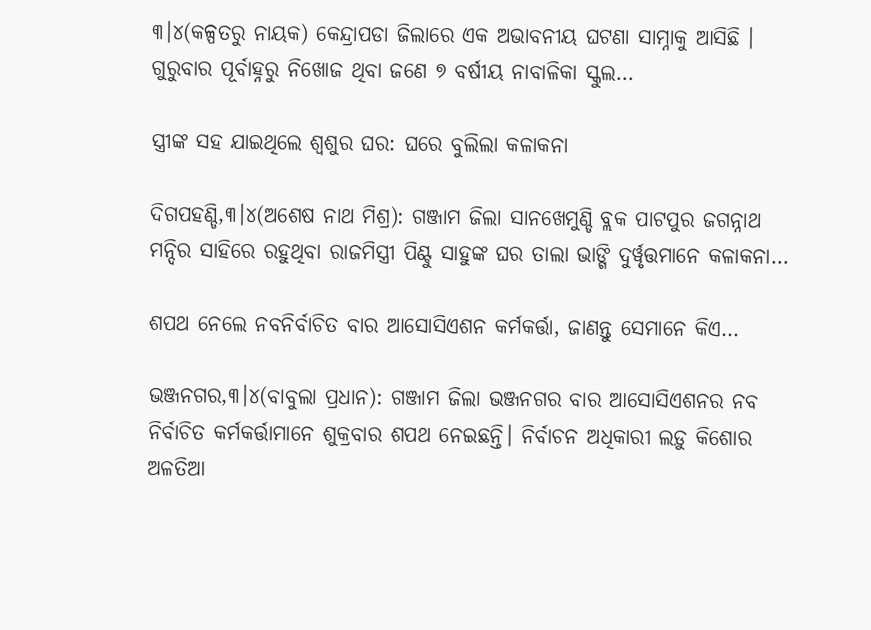୩।୪(କଳ୍ପତରୁ ନାୟକ) କେନ୍ଦ୍ରାପଡା ଜିଲାରେ ଏକ ଅଭାବନୀୟ ଘଟଣା ସାମ୍ନାକୁ ଆସିଛି । ଗୁରୁବାର ପୂର୍ବାହ୍ନରୁ ନିଖୋଜ ଥିବା ଜଣେ ୭ ବର୍ଷୀୟ ନାବାଳିକା ସ୍କୁଲ…

ସ୍ତ୍ରୀଙ୍କ ସହ ଯାଇଥିଲେ ଶ୍ୱଶୁର ଘର: ଘରେ ବୁଲିଲା କଳାକନା

ଦିଗପହଣ୍ଡି,୩।୪(ଅଶେଷ ନାଥ ମିଶ୍ର): ଗଞ୍ଜାମ ଜିଲା ସାନଖେମୁଣ୍ଡି ବ୍ଲକ ପାଟପୁର ଜଗନ୍ନାଥ ମନ୍ଦିର ସାହିରେ ରହୁଥିବା ରାଜମିସ୍ତ୍ରୀ ପିଣ୍ଟୁ ସାହୁଙ୍କ ଘର ତାଲା ଭାଙ୍ଗି ଦୁର୍ୱୃତ୍ତମାନେ କଳାକନା…

ଶପଥ ନେଲେ ନବନିର୍ବାଚିତ ବାର ଆସୋସିଏଶନ କର୍ମକର୍ତ୍ତା, ଜାଣନ୍ତୁ ସେମାନେ କିଏ…

ଭଞ୍ଜନଗର,୩।୪(ବାବୁଲା ପ୍ରଧାନ): ଗଞ୍ଜାମ ଜିଲା ଭଞ୍ଜନଗର ବାର ଆସୋସିଏଶନର ନବ ନିର୍ବାଚିତ କର୍ମକର୍ତ୍ତାମାନେ ଶୁକ୍ରବାର ଶପଥ ନେଇଛନ୍ତି। ନିର୍ବାଚନ ଅଧିକାରୀ ଲଡ଼ୁ କିଶୋର ଅଳତିଆ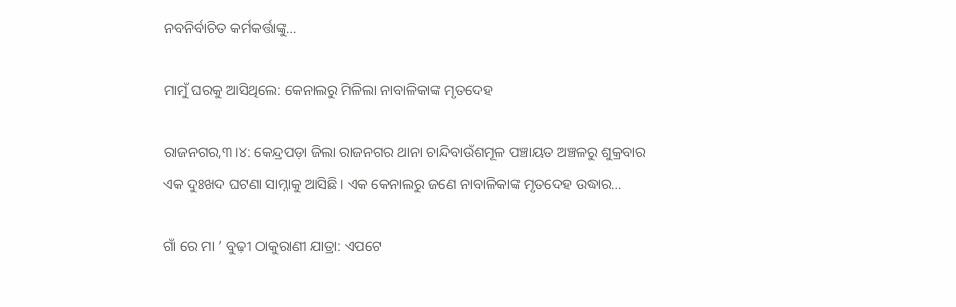ନବନିର୍ବାଚିତ କର୍ମକର୍ତ୍ତାଙ୍କୁ…

ମାମୁଁ ଘରକୁ ଆସିଥିଲେ: କେନାଲରୁ ମିଳିଲା ନାବାଳିକାଙ୍କ ମୃତଦେହ

ରାଜନଗର,୩।୪: କେନ୍ଦ୍ରପଡ଼ା ଜିଲା ରାଜନଗର ଥାନା ଚାନ୍ଦିବାଉଁଶମୂଳ ପଞ୍ଚାୟତ ଅଞ୍ଚଳରୁ ଶୁକ୍ରବାର ଏକ ଦୁଃଖଦ ଘଟଣା ସାମ୍ନାକୁ ଆସିଛି। ଏକ କେନାଲରୁ ଜଣେ ନାବାଳିକାଙ୍କ ମୃତଦେହ ଉଦ୍ଧାର…

ଗାଁ ରେ ମା ’ ବୁଢ଼ୀ ଠାକୁରାଣୀ ଯାତ୍ରା: ଏପଟେ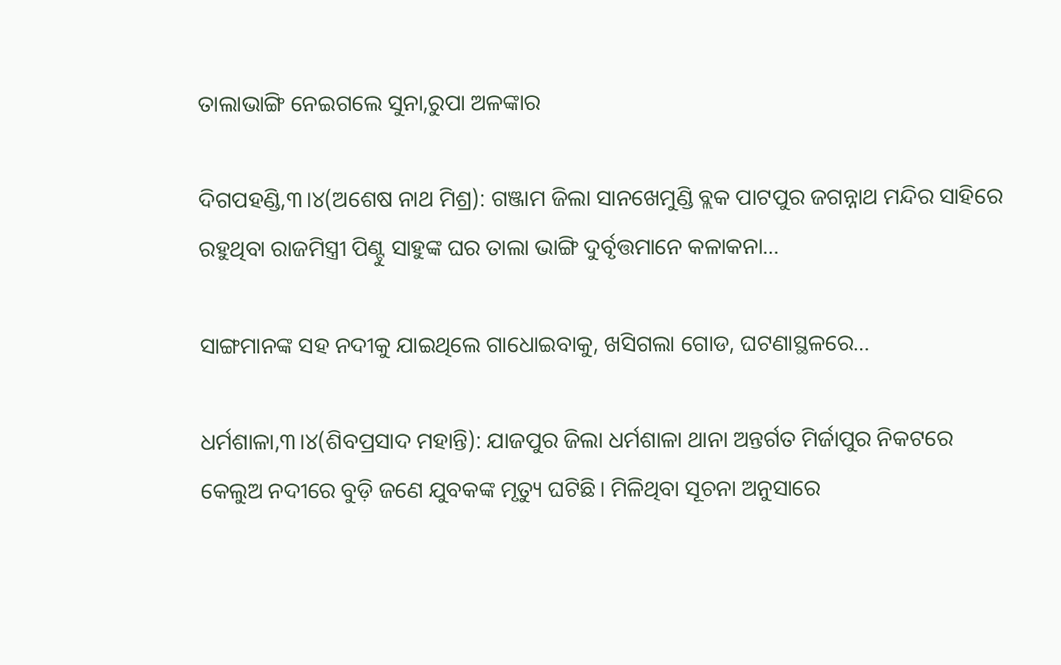ତାଲାଭାଙ୍ଗି ନେଇଗଲେ ସୁନା,ରୁପା ଅଳଙ୍କାର

ଦିଗପହଣ୍ଡି,୩।୪(ଅଶେଷ ନାଥ ମିଶ୍ର): ଗଞ୍ଜାମ ଜିଲା ସାନଖେମୁଣ୍ଡି ବ୍ଲକ ପାଟପୁର ଜଗନ୍ନାଥ ମନ୍ଦିର ସାହିରେ ରହୁଥିବା ରାଜମିସ୍ତ୍ରୀ ପିଣ୍ଟୁ ସାହୁଙ୍କ ଘର ତାଲା ଭାଙ୍ଗି ଦୁର୍ବୃତ୍ତମାନେ କଳାକନା…

ସାଙ୍ଗମାନଙ୍କ ସହ ନଦୀକୁ ଯାଇଥିଲେ ଗାଧୋଇବାକୁ, ଖସିଗଲା ଗୋଡ, ଘଟଣାସ୍ଥଳରେ…

ଧର୍ମଶାଳା,୩।୪(ଶିବପ୍ରସାଦ ମହାନ୍ତି): ଯାଜପୁର ଜିଲା ଧର୍ମଶାଳା ଥାନା ଅନ୍ତର୍ଗତ ମିର୍ଜାପୁର ନିକଟରେ କେଲୁଅ ନଦୀରେ ବୁଡ଼ି ଜଣେ ଯୁବକଙ୍କ ମୃତ୍ୟୁ ଘଟିଛି। ମିଳିଥିବା ସୂଚନା ଅନୁସାରେ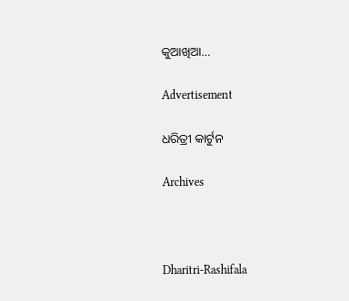କୁଆଖିଆ…

Advertisement

ଧରିତ୍ରୀ କାର୍ଟୁନ

Archives



Dharitri-Rashifala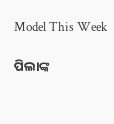Model This Week

ପିଲାଙ୍କ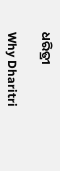ଧରିତ୍ରୀ

Why Dharitri